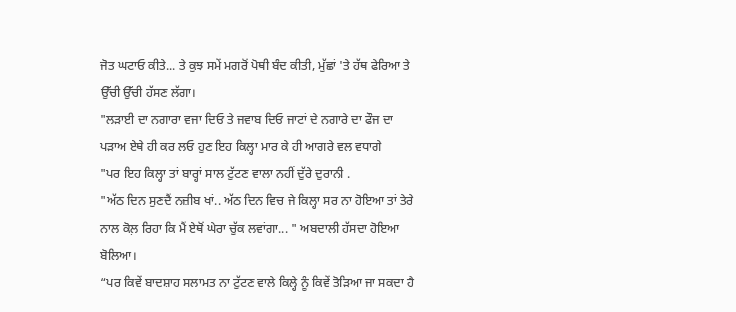ਜੋਤ ਘਟਾਓ ਕੀਤੇ... ਤੇ ਕੁਝ ਸਮੇਂ ਮਗਰੋਂ ਪੋਥੀ ਬੰਦ ਕੀਤੀ, ਮੁੱਛਾਂ 'ਤੇ ਹੱਥ ਫੇਰਿਆ ਤੇ ਉੱਚੀ ਉੱਚੀ ਹੱਸਣ ਲੱਗਾ।
"ਲੜਾਈ ਦਾ ਨਗਾਰਾ ਵਜਾ ਦਿਓ ਤੇ ਜਵਾਬ ਦਿਓ ਜਾਟਾਂ ਦੇ ਨਗਾਰੇ ਦਾ ਫੌਜ ਦਾ ਪੜਾਅ ਏਥੇ ਹੀ ਕਰ ਲਓ ਹੁਣ ਇਹ ਕਿਲ੍ਹਾ ਮਾਰ ਕੇ ਹੀ ਆਗਰੇ ਵਲ ਵਧਾਗੇ
"ਪਰ ਇਹ ਕਿਲ੍ਹਾ ਤਾਂ ਬਾਰ੍ਹਾਂ ਸਾਲ ਟੁੱਟਣ ਵਾਲਾ ਨਹੀਂ ਦੁੱਰੇ ਦੁਰਾਨੀ .
"ਅੱਠ ਦਿਨ ਸੁਣਦੈਂ ਨਜ਼ੀਬ ਖਾਂ.. ਅੱਠ ਦਿਨ ਵਿਚ ਜੇ ਕਿਲ੍ਹਾ ਸਰ ਨਾ ਹੋਇਆ ਤਾਂ ਤੇਰੇ ਨਾਲ ਕੋਲ਼ ਰਿਹਾ ਕਿ ਮੈਂ ਏਥੋਂ ਘੇਰਾ ਚੁੱਕ ਲਵਾਂਗਾ... " ਅਬਦਾਲੀ ਹੱਸਦਾ ਹੋਇਆ ਬੋਲਿਆ।
“ਪਰ ਕਿਵੇਂ ਬਾਦਸ਼ਾਹ ਸਲਾਮਤ ਨਾ ਟੁੱਟਣ ਵਾਲੇ ਕਿਲ੍ਹੇ ਨੂੰ ਕਿਵੇਂ ਤੋੜਿਆ ਜਾ ਸਕਦਾ ਹੈ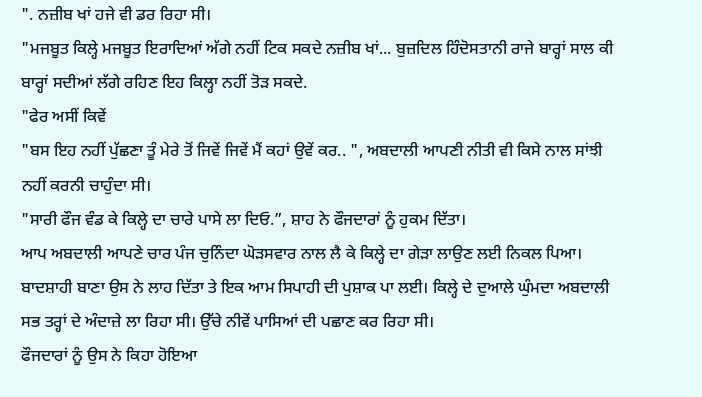". ਨਜ਼ੀਬ ਖਾਂ ਹਜੇ ਵੀ ਡਰ ਰਿਹਾ ਸੀ।
"ਮਜਬੂਤ ਕਿਲ੍ਹੇ ਮਜਬੂਤ ਇਰਾਦਿਆਂ ਅੱਗੇ ਨਹੀਂ ਟਿਕ ਸਕਦੇ ਨਜ਼ੀਬ ਖਾਂ... ਬੁਜ਼ਦਿਲ ਹਿੰਦੋਸਤਾਨੀ ਰਾਜੇ ਬਾਰ੍ਹਾਂ ਸਾਲ ਕੀ ਬਾਰ੍ਹਾਂ ਸਦੀਆਂ ਲੱਗੇ ਰਹਿਣ ਇਹ ਕਿਲ੍ਹਾ ਨਹੀਂ ਤੋੜ ਸਕਦੇ.
"ਫੇਰ ਅਸੀਂ ਕਿਵੇਂ
"ਬਸ ਇਹ ਨਹੀਂ ਪੁੱਛਣਾ ਤੂੰ ਮੇਰੇ ਤੋਂ ਜਿਵੇਂ ਜਿਵੇਂ ਮੈਂ ਕਹਾਂ ਉਵੇਂ ਕਰ.. ", ਅਬਦਾਲੀ ਆਪਣੀ ਨੀਤੀ ਵੀ ਕਿਸੇ ਨਾਲ ਸਾਂਝੀ ਨਹੀਂ ਕਰਨੀ ਚਾਹੁੰਦਾ ਸੀ।
"ਸਾਰੀ ਫੌਜ ਵੰਡ ਕੇ ਕਿਲ੍ਹੇ ਦਾ ਚਾਰੇ ਪਾਸੇ ਲਾ ਦਿਓ.”, ਸ਼ਾਹ ਨੇ ਫੌਜਦਾਰਾਂ ਨੂੰ ਹੁਕਮ ਦਿੱਤਾ।
ਆਪ ਅਬਦਾਲੀ ਆਪਣੇ ਚਾਰ ਪੰਜ ਚੁਨਿੰਦਾ ਘੋੜਸਵਾਰ ਨਾਲ ਲੈ ਕੇ ਕਿਲ੍ਹੇ ਦਾ ਗੇੜਾ ਲਾਉਣ ਲਈ ਨਿਕਲ ਪਿਆ। ਬਾਦਸ਼ਾਹੀ ਬਾਣਾ ਉਸ ਨੇ ਲਾਹ ਦਿੱਤਾ ਤੇ ਇਕ ਆਮ ਸਿਪਾਹੀ ਦੀ ਪੁਸ਼ਾਕ ਪਾ ਲਈ। ਕਿਲ੍ਹੇ ਦੇ ਦੁਆਲੇ ਘੁੰਮਦਾ ਅਬਦਾਲੀ ਸਭ ਤਰ੍ਹਾਂ ਦੇ ਅੰਦਾਜ਼ੇ ਲਾ ਰਿਹਾ ਸੀ। ਉੱਚੇ ਨੀਵੇਂ ਪਾਸਿਆਂ ਦੀ ਪਛਾਣ ਕਰ ਰਿਹਾ ਸੀ।
ਫੌਜਦਾਰਾਂ ਨੂੰ ਉਸ ਨੇ ਕਿਹਾ ਹੋਇਆ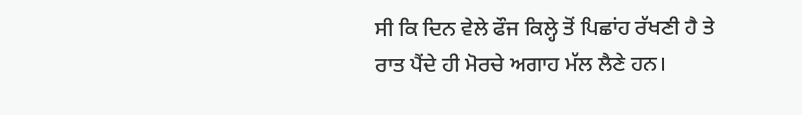ਸੀ ਕਿ ਦਿਨ ਵੇਲੇ ਫੌਜ ਕਿਲ੍ਹੇ ਤੋਂ ਪਿਛਾਂਹ ਰੱਖਣੀ ਹੈ ਤੇ ਰਾਤ ਪੈਂਦੇ ਹੀ ਮੋਰਚੇ ਅਗਾਹ ਮੱਲ ਲੈਣੇ ਹਨ।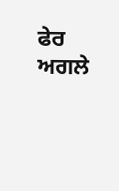ਫੇਰ ਅਗਲੇ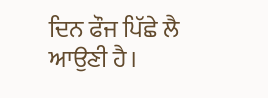ਦਿਨ ਫੌਜ ਪਿੱਛੇ ਲੈ ਆਉਣੀ ਹੈ।